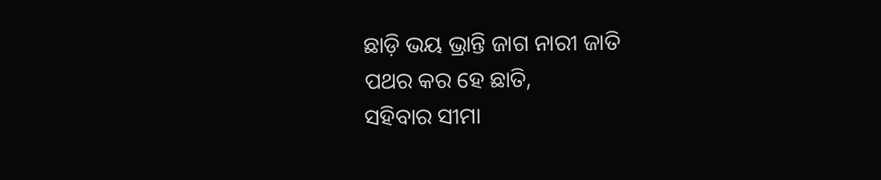ଛାଡ଼ି ଭୟ ଭ୍ରାନ୍ତି ଜାଗ ନାରୀ ଜାତି
ପଥର କର ହେ ଛାତି,
ସହିବାର ସୀମା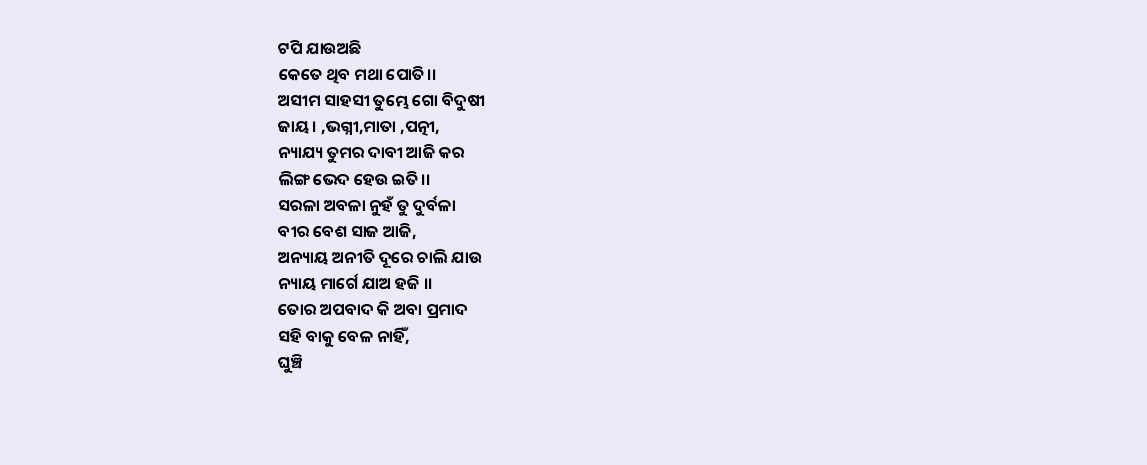ଟପି ଯାଉଅଛି
କେତେ ଥିବ ମଥା ପୋତି।।
ଅସୀମ ସାହସୀ ତୁମ୍ଭେ ଗୋ ବିଦୁଷୀ
ଜାୟ। ,ଭଗ୍ନୀ,ମାତା ,ପତ୍ନୀ,
ନ୍ୟାଯ୍ୟ ତୁମର ଦାବୀ ଆଜି କର
ଲିଙ୍ଗ ଭେଦ ହେଉ ଇତି।।
ସରଳା ଅବଳା ନୁହଁ ତୁ ଦୁର୍ବଳା
ବୀର ବେଶ ସାଜ ଆଜି,
ଅନ୍ୟାୟ ଅନୀତି ଦୂରେ ଚାଲି ଯାଉ
ନ୍ୟାୟ ମାର୍ଗେ ଯାଅ ହଜି ।।
ତୋର ଅପବାଦ କି ଅବା ପ୍ରମାଦ
ସହି ବାକୁ ବେଳ ନାହିଁ,
ଘୁଞ୍ଚି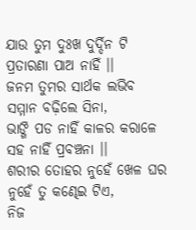ଯାଉ ତୁମ ଦୁଃଖ ଦୁର୍ଦ୍ଦିନ ଟି
ପ୍ରତାରଣା ପାଅ ନାହିଁ ।।
ଜନମ ତୁମର ସାର୍ଥକ ଲଭିବ
ସମ୍ମାନ ବଢ଼ିଲେ ସିନା,
ଭାଙ୍ଗି ପଡ ନାହିଁ କାଳର କରାଳେ
ସହ ନାହିଁ ପ୍ରବଞ୍ଚନା ।।
ଶରୀର ତୋହର ନୁହେଁ ଖେଳ ଘର
ନୁହେଁ ତୁ କଣ୍ଢେଇ ଟିଏ,
ନିଜ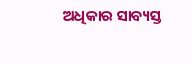ଅଧିକାର ସାବ୍ୟସ୍ତ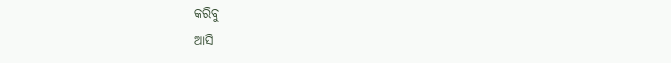କରିବୁ
ଆସି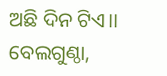ଅଛି ଦିନ ଟିଏ।।
ବେଲଗୁଣ୍ଠା,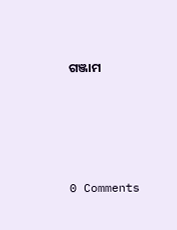ଗଞ୍ଜାମ




0 Comments